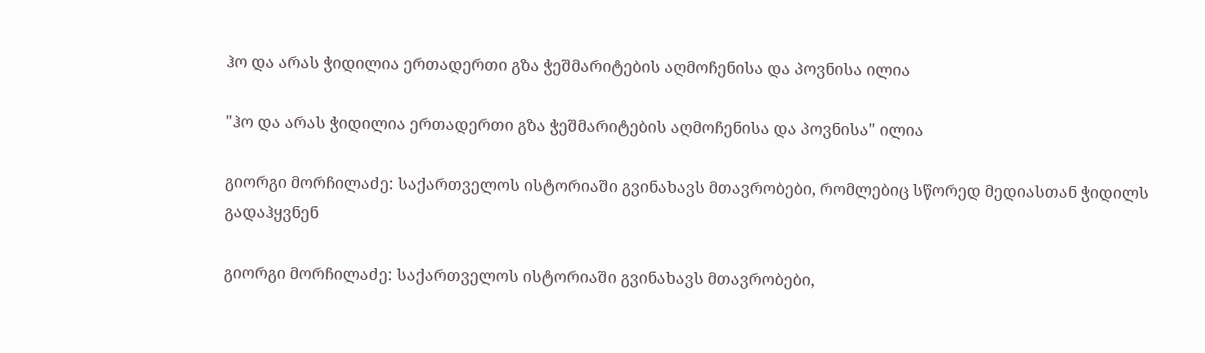ჰო და არას ჭიდილია ერთადერთი გზა ჭეშმარიტების აღმოჩენისა და პოვნისა ილია

"ჰო და არას ჭიდილია ერთადერთი გზა ჭეშმარიტების აღმოჩენისა და პოვნისა" ილია

გიორგი მორჩილაძე: საქართველოს ისტორიაში გვინახავს მთავრობები, რომლებიც სწორედ მედიასთან ჭიდილს გადაჰყვნენ

გიორგი მორჩილაძე: საქართველოს ისტორიაში გვინახავს მთავრობები,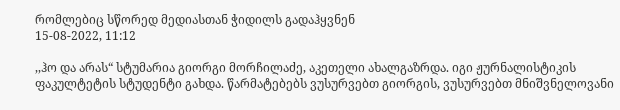რომლებიც სწორედ მედიასთან ჭიდილს გადაჰყვნენ
15-08-2022, 11:12

,,ჰო და არას“ სტუმარია გიორგი მორჩილაძე, აკეთელი ახალგაზრდა. იგი ჟურნალისტიკის ფაკულტეტის სტუდენტი გახდა. წარმატებებს ვუსურვებთ გიორგის, ვუსურვებთ მნიშვნელოვანი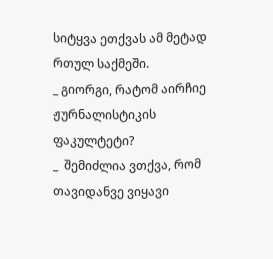სიტყვა ეთქვას ამ მეტად რთულ საქმეში.
_ გიორგი, რატომ აირჩიე ჟურნალისტიკის ფაკულტეტი?
_  შემიძლია ვთქვა, რომ თავიდანვე ვიყავი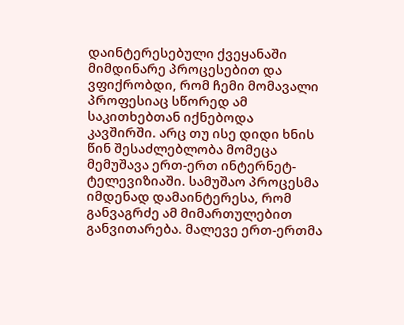დაინტერესებული ქვეყანაში მიმდინარე პროცესებით და ვფიქრობდი, რომ ჩემი მომავალი პროფესიაც სწორედ ამ საკითხებთან იქნებოდა კავშირში. არც თუ ისე დიდი ხნის წინ შესაძლებლობა მომეცა მემუშავა ერთ-ერთ ინტერნეტ-ტელევიზიაში. სამუშაო პროცესმა იმდენად დამაინტერესა, რომ განვაგრძე ამ მიმართულებით განვითარება. მალევე ერთ-ერთმა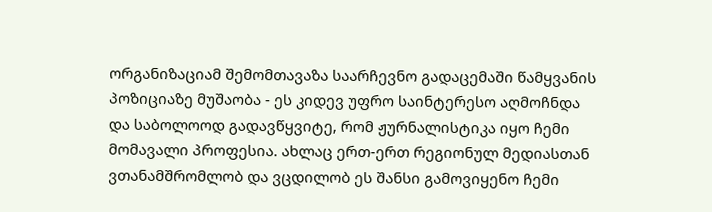ორგანიზაციამ შემომთავაზა საარჩევნო გადაცემაში წამყვანის პოზიციაზე მუშაობა - ეს კიდევ უფრო საინტერესო აღმოჩნდა და საბოლოოდ გადავწყვიტე, რომ ჟურნალისტიკა იყო ჩემი მომავალი პროფესია. ახლაც ერთ-ერთ რეგიონულ მედიასთან ვთანამშრომლობ და ვცდილობ ეს შანსი გამოვიყენო ჩემი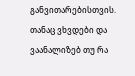განვითარებისთვის. თანაც ვხვდები და ვაანალიზებ თუ რა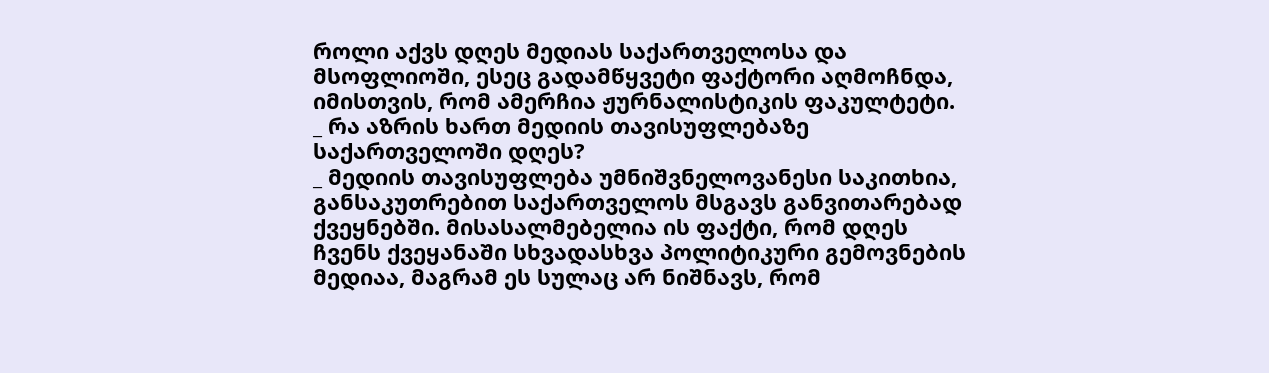როლი აქვს დღეს მედიას საქართველოსა და მსოფლიოში, ესეც გადამწყვეტი ფაქტორი აღმოჩნდა, იმისთვის, რომ ამერჩია ჟურნალისტიკის ფაკულტეტი.
_ რა აზრის ხართ მედიის თავისუფლებაზე საქართველოში დღეს?
_ მედიის თავისუფლება უმნიშვნელოვანესი საკითხია, განსაკუთრებით საქართველოს მსგავს განვითარებად ქვეყნებში. მისასალმებელია ის ფაქტი, რომ დღეს ჩვენს ქვეყანაში სხვადასხვა პოლიტიკური გემოვნების მედიაა, მაგრამ ეს სულაც არ ნიშნავს, რომ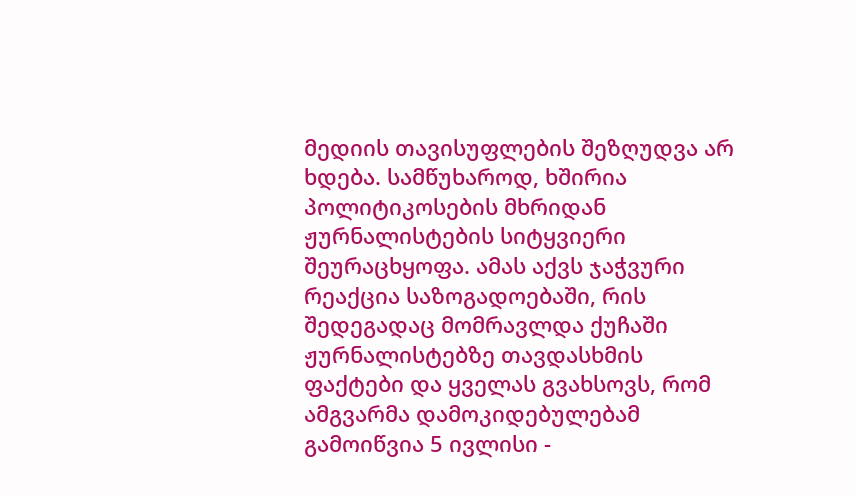მედიის თავისუფლების შეზღუდვა არ ხდება. სამწუხაროდ, ხშირია პოლიტიკოსების მხრიდან ჟურნალისტების სიტყვიერი შეურაცხყოფა. ამას აქვს ჯაჭვური რეაქცია საზოგადოებაში, რის შედეგადაც მომრავლდა ქუჩაში ჟურნალისტებზე თავდასხმის ფაქტები და ყველას გვახსოვს, რომ ამგვარმა დამოკიდებულებამ გამოიწვია 5 ივლისი -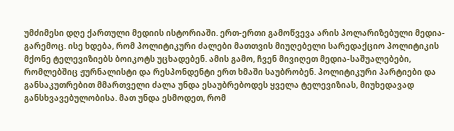უმძიმესი დღე ქართული მედიის ისტორიაში. ერთ-ერთი გამოწვევა არის პოლარიზებული მედია-გარემოც. ისე ხდება, რომ პოლიტიკური ძალები მათთვის მიუღებელი სარედაქციო პოლიტიკის მქონე ტელევიზიებს ბოიკოტს უცხადებენ. ამის გამო, ჩვენ მივიღეთ მედია-საშუალებები, რომლებშიც ჟურნალისტი და რესპონდენტი ერთ ხმაში საუბრობენ. პოლიტიკური პარტიები და განსაკუთრებით მმართველი ძალა უნდა ესაუბრებოდეს ყველა ტელევიზიას, მიუხედავად განსხვავებულობისა. მათ უნდა ესმოდეთ, რომ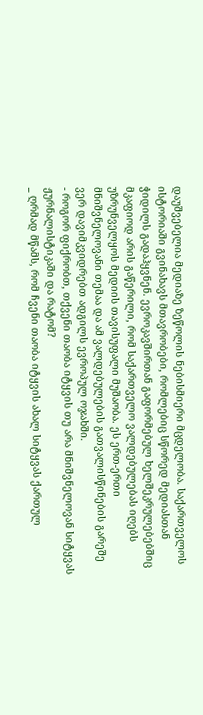დაუშვებელია მედიაზე ზეწოლის ნებისმიერი მცდელობა. საქართველოს ისტორიაში გვინახავს მთავრობები, რომლებიც სწორედ მედიასთან ჭიდილს გადაჰყვნენ. ევროკავშირთან გაფორმებულ ხელშეკრულებებშიც მკაფიოდ არის გაწერილი, რომ საქართველო ვალდებულებას იღებს უზრუნველყოს მედიის თავისუფალი მუშაობა. ეს ერთ-ერთი მნიშვნელოვანი თემაა და ამ ვალდებულების გათვალისწინების გარეშე ვერ დავიმკვიდრებთ ადგილს ევროპულ ოჯახში.
- როგორ ფიქრობთ, თქვენი თაობა იტყვის თუ არა მნიშვნელოვან სიტყვას ჟურნალისტიკაში და რატომ?
_ ღრმად მწამს, რომ ჩვენი თაობა იტყვის ახალ სიტყვას ქართულ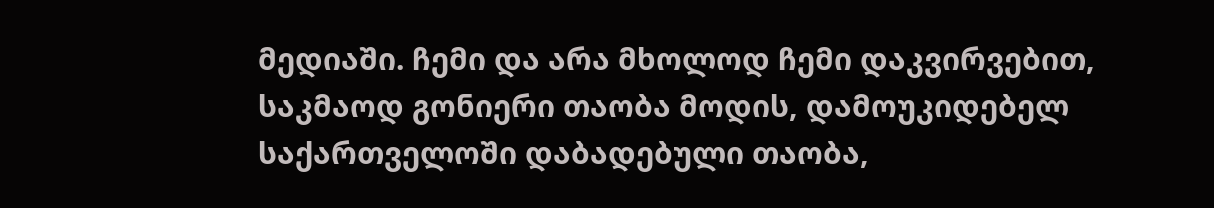მედიაში. ჩემი და არა მხოლოდ ჩემი დაკვირვებით, საკმაოდ გონიერი თაობა მოდის, დამოუკიდებელ საქართველოში დაბადებული თაობა,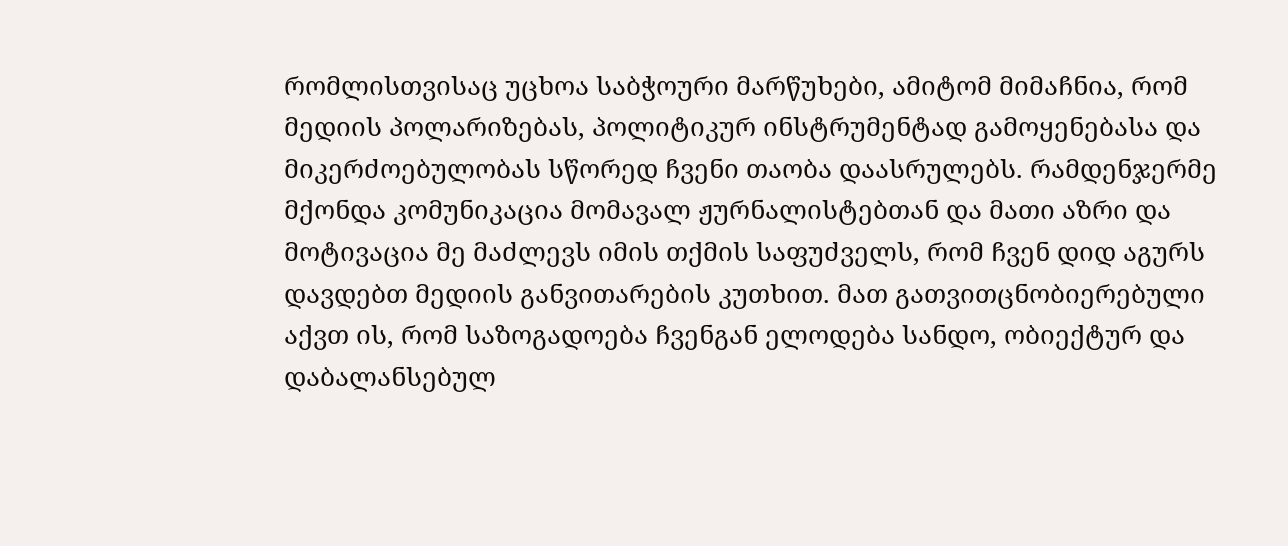რომლისთვისაც უცხოა საბჭოური მარწუხები, ამიტომ მიმაჩნია, რომ მედიის პოლარიზებას, პოლიტიკურ ინსტრუმენტად გამოყენებასა და მიკერძოებულობას სწორედ ჩვენი თაობა დაასრულებს. რამდენჯერმე მქონდა კომუნიკაცია მომავალ ჟურნალისტებთან და მათი აზრი და მოტივაცია მე მაძლევს იმის თქმის საფუძველს, რომ ჩვენ დიდ აგურს დავდებთ მედიის განვითარების კუთხით. მათ გათვითცნობიერებული აქვთ ის, რომ საზოგადოება ჩვენგან ელოდება სანდო, ობიექტურ და დაბალანსებულ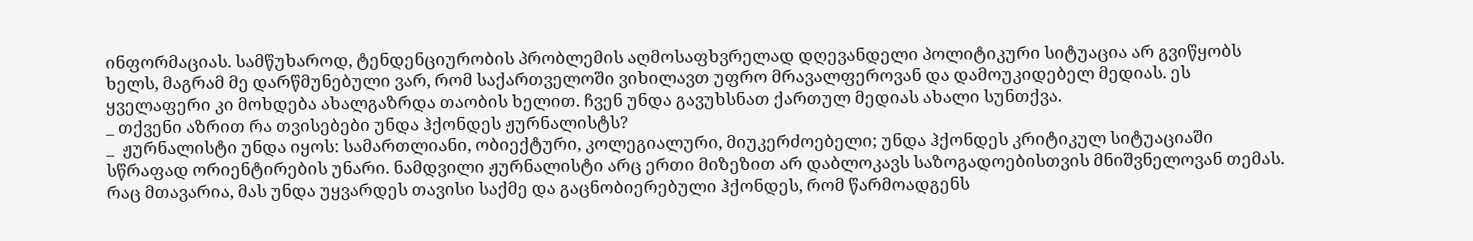ინფორმაციას. სამწუხაროდ, ტენდენციურობის პრობლემის აღმოსაფხვრელად დღევანდელი პოლიტიკური სიტუაცია არ გვიწყობს ხელს, მაგრამ მე დარწმუნებული ვარ, რომ საქართველოში ვიხილავთ უფრო მრავალფეროვან და დამოუკიდებელ მედიას. ეს ყველაფერი კი მოხდება ახალგაზრდა თაობის ხელით. ჩვენ უნდა გავუხსნათ ქართულ მედიას ახალი სუნთქვა.
_ თქვენი აზრით რა თვისებები უნდა ჰქონდეს ჟურნალისტს?
_  ჟურნალისტი უნდა იყოს: სამართლიანი, ობიექტური, კოლეგიალური, მიუკერძოებელი; უნდა ჰქონდეს კრიტიკულ სიტუაციაში სწრაფად ორიენტირების უნარი. ნამდვილი ჟურნალისტი არც ერთი მიზეზით არ დაბლოკავს საზოგადოებისთვის მნიშვნელოვან თემას. რაც მთავარია, მას უნდა უყვარდეს თავისი საქმე და გაცნობიერებული ჰქონდეს, რომ წარმოადგენს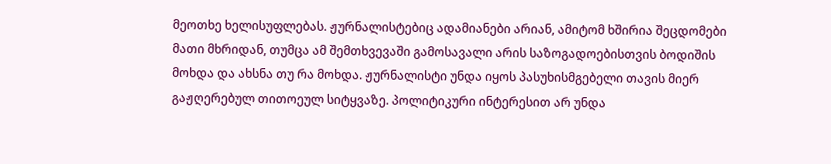მეოთხე ხელისუფლებას. ჟურნალისტებიც ადამიანები არიან, ამიტომ ხშირია შეცდომები მათი მხრიდან, თუმცა ამ შემთხვევაში გამოსავალი არის საზოგადოებისთვის ბოდიშის მოხდა და ახსნა თუ რა მოხდა. ჟურნალისტი უნდა იყოს პასუხისმგებელი თავის მიერ გაჟღერებულ თითოეულ სიტყვაზე. პოლიტიკური ინტერესით არ უნდა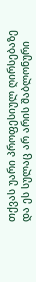თქვას უარი პროფესიულ ღირსებაზე და ეს სულაც არ არის შაბლონური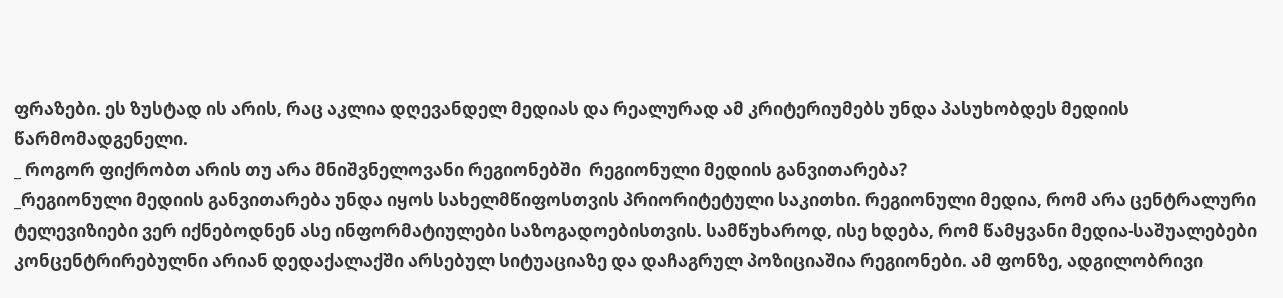ფრაზები. ეს ზუსტად ის არის, რაც აკლია დღევანდელ მედიას და რეალურად ამ კრიტერიუმებს უნდა პასუხობდეს მედიის წარმომადგენელი.
_ როგორ ფიქრობთ არის თუ არა მნიშვნელოვანი რეგიონებში  რეგიონული მედიის განვითარება?
_რეგიონული მედიის განვითარება უნდა იყოს სახელმწიფოსთვის პრიორიტეტული საკითხი. რეგიონული მედია, რომ არა ცენტრალური ტელევიზიები ვერ იქნებოდნენ ასე ინფორმატიულები საზოგადოებისთვის. სამწუხაროდ, ისე ხდება, რომ წამყვანი მედია-საშუალებები კონცენტრირებულნი არიან დედაქალაქში არსებულ სიტუაციაზე და დაჩაგრულ პოზიციაშია რეგიონები. ამ ფონზე, ადგილობრივი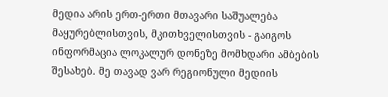მედია არის ერთ-ერთი მთავარი საშუალება მაყურებლისთვის, მკითხველისთვის - გაიგოს ინფორმაცია ლოკალურ დონეზე მომხდარი ამბების შესახებ. მე თავად ვარ რეგიონული მედიის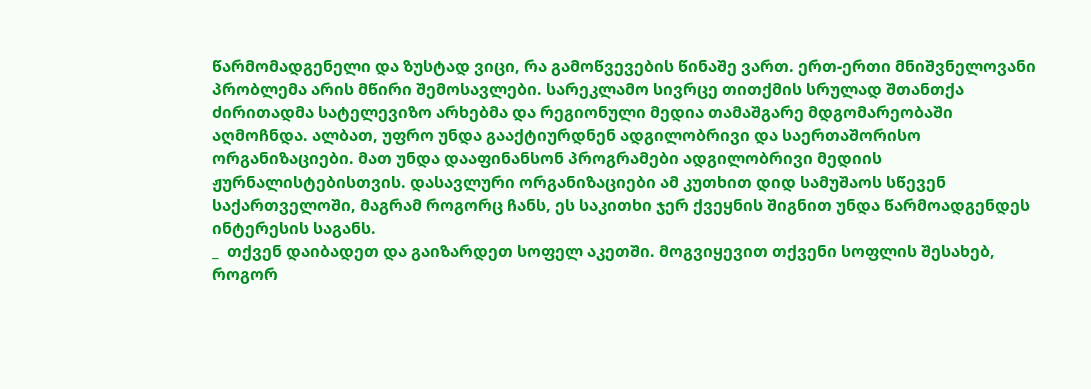წარმომადგენელი და ზუსტად ვიცი, რა გამოწვევების წინაშე ვართ. ერთ-ერთი მნიშვნელოვანი პრობლემა არის მწირი შემოსავლები. სარეკლამო სივრცე თითქმის სრულად შთანთქა ძირითადმა სატელევიზო არხებმა და რეგიონული მედია თამაშგარე მდგომარეობაში აღმოჩნდა. ალბათ, უფრო უნდა გააქტიურდნენ ადგილობრივი და საერთაშორისო ორგანიზაციები. მათ უნდა დააფინანსონ პროგრამები ადგილობრივი მედიის ჟურნალისტებისთვის. დასავლური ორგანიზაციები ამ კუთხით დიდ სამუშაოს სწევენ საქართველოში, მაგრამ როგორც ჩანს, ეს საკითხი ჯერ ქვეყნის შიგნით უნდა წარმოადგენდეს ინტერესის საგანს.
_  თქვენ დაიბადეთ და გაიზარდეთ სოფელ აკეთში. მოგვიყევით თქვენი სოფლის შესახებ, როგორ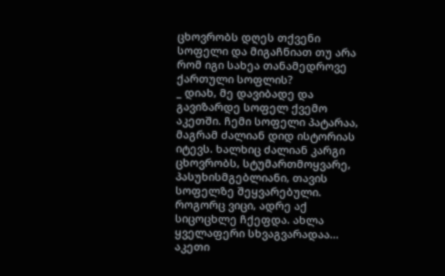ცხოვრობს დღეს თქვენი სოფელი და მიგაჩნიათ თუ არა რომ იგი სახეა თანამედროვე ქართული სოფლის?
_ დიახ, მე დავიბადე და გავიზარდე სოფელ ქვემო აკეთში. ჩემი სოფელი პატარაა, მაგრამ ძალიან დიდ ისტორიას იტევს. ხალხიც ძალიან კარგი ცხოვრობს, სტუმართმოყვარე, პასუხისმგებლიანი, თავის სოფელზე შეყვარებული. როგორც ვიცი, ადრე აქ სიცოცხლე ჩქეფდა. ახლა ყველაფერი სხვაგვარადაა... აკეთი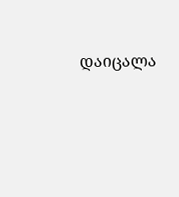დაიცალა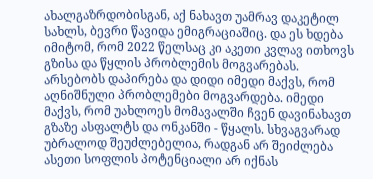ახალგაზრდობისგან, აქ ნახავთ უამრავ დაკეტილ სახლს, ბევრი წავიდა ემიგრაციაშიც. და ეს ხდება იმიტომ, რომ 2022 წელსაც კი აკეთი კვლავ ითხოვს გზისა და წყლის პრობლემის მოგვარებას. არსებობს დაპირება და დიდი იმედი მაქვს, რომ აღნიშნული პრობლემები მოგვარდება. იმედი მაქვს, რომ უახლოეს მომავალში ჩვენ დავინახავთ გზაზე ასფალტს და ონკანში - წყალს. სხვაგვარად უბრალოდ შეუძლებელია, რადგან არ შეიძლება ასეთი სოფლის პოტენციალი არ იქნას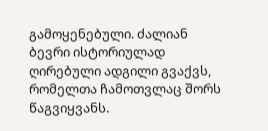გამოყენებული. ძალიან ბევრი ისტორიულად ღირებული ადგილი გვაქვს, რომელთა ჩამოთვლაც შორს წაგვიყვანს.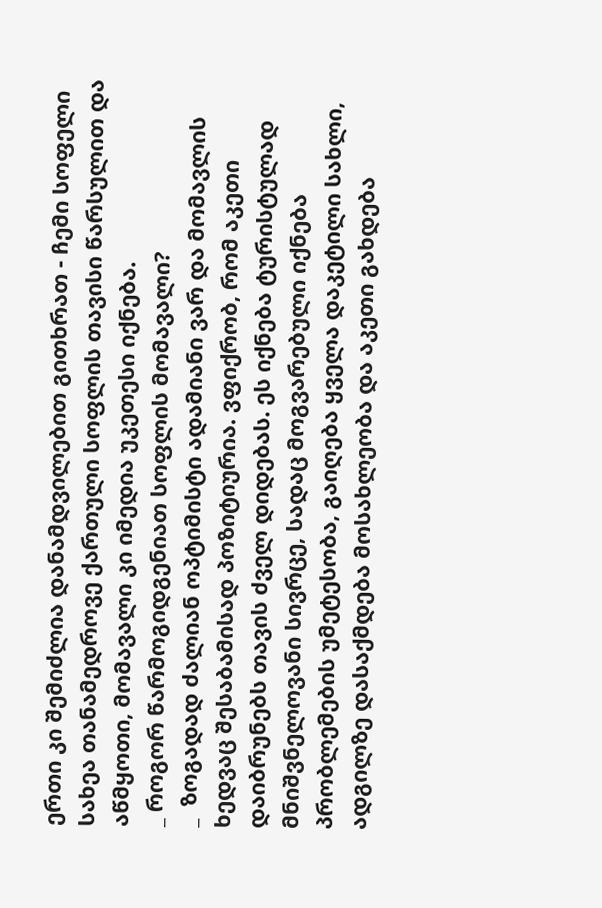ერთი კი შემიძლია დანამდვილებით გითხრათ - ჩემი სოფელი სახეა თანამედროვე ქართული სოფლის თავისი წარსულით და აწმყოთი, მომავალი კი იმედია უკეთესი იქნება.
_ როგორ წარმოგიდგენიათ სოფლის მომავალი?
_  ზოგადად ძალიან ოპტიმისტი ადამიანი ვარ და მომავლის ხედვაც შესაბამისად პოზიტიურია. ვფიქრობ, რომ აკეთი დაიბრუნებს თავის ძველ დიდებას. ეს იქნება ტურისტულად მნიშვნელოვანი სივრცე, სადაც მოგვარებული იქნება პრობლემების უმეტესობა, გაიღება ყველა დაკეტილი სახლი, ადგილზე დასაქმდება მოსახლეობა და აკეთი გახდება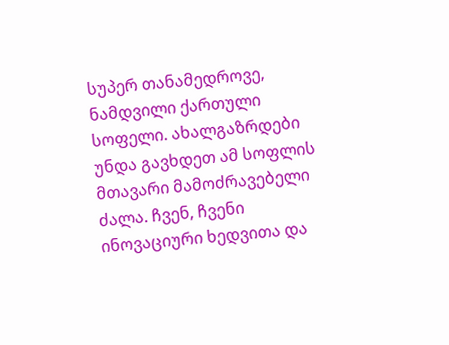სუპერ თანამედროვე, ნამდვილი ქართული სოფელი. ახალგაზრდები უნდა გავხდეთ ამ სოფლის მთავარი მამოძრავებელი ძალა. ჩვენ, ჩვენი ინოვაციური ხედვითა და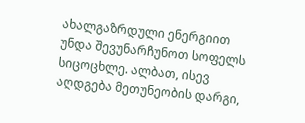ახალგაზრდული ენერგიით უნდა შევუნარჩუნოთ სოფელს სიცოცხლე. ალბათ, ისევ აღდგება მეთუნეობის დარგი,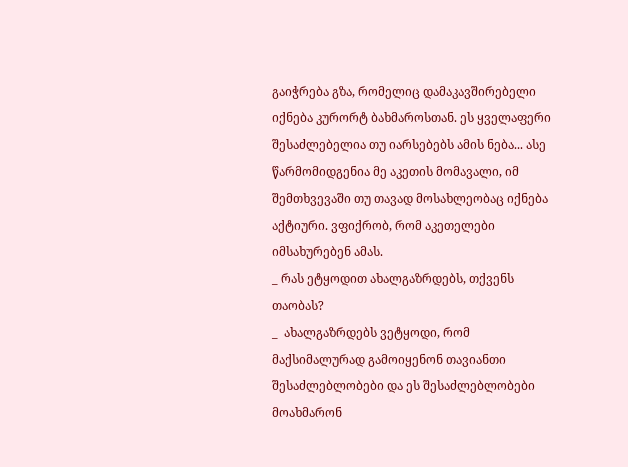გაიჭრება გზა, რომელიც დამაკავშირებელი იქნება კურორტ ბახმაროსთან. ეს ყველაფერი შესაძლებელია თუ იარსებებს ამის ნება... ასე წარმომიდგენია მე აკეთის მომავალი, იმ შემთხვევაში თუ თავად მოსახლეობაც იქნება აქტიური. ვფიქრობ, რომ აკეთელები იმსახურებენ ამას.
_ რას ეტყოდით ახალგაზრდებს, თქვენს თაობას?
_  ახალგაზრდებს ვეტყოდი, რომ მაქსიმალურად გამოიყენონ თავიანთი შესაძლებლობები და ეს შესაძლებლობები მოახმარონ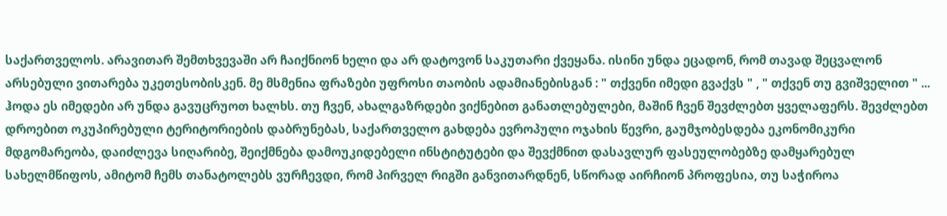საქართველოს. არავითარ შემთხვევაში არ ჩაიქნიონ ხელი და არ დატოვონ საკუთარი ქვეყანა. ისინი უნდა ეცადონ, რომ თავად შეცვალონ არსებული ვითარება უკეთესობისკენ. მე მსმენია ფრაზები უფროსი თაობის ადამიანებისგან : " თქვენი იმედი გვაქვს " , " თქვენ თუ გვიშველით " ... ჰოდა ეს იმედები არ უნდა გავუცრუოთ ხალხს. თუ ჩვენ, ახალგაზრდები ვიქნებით განათლებულები, მაშინ ჩვენ შევძლებთ ყველაფერს. შევძლებთ დროებით ოკუპირებული ტერიტორიების დაბრუნებას, საქართველო გახდება ევროპული ოჯახის წევრი, გაუმჯობესდება ეკონომიკური მდგომარეობა, დაიძლევა სიღარიბე, შეიქმნება დამოუკიდებელი ინსტიტუტები და შევქმნით დასავლურ ფასეულობებზე დამყარებულ სახელმწიფოს, ამიტომ ჩემს თანატოლებს ვურჩევდი, რომ პირველ რიგში განვითარდნენ, სწორად აირჩიონ პროფესია, თუ საჭიროა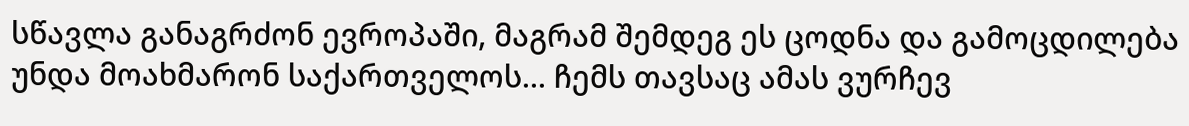სწავლა განაგრძონ ევროპაში, მაგრამ შემდეგ ეს ცოდნა და გამოცდილება უნდა მოახმარონ საქართველოს... ჩემს თავსაც ამას ვურჩევ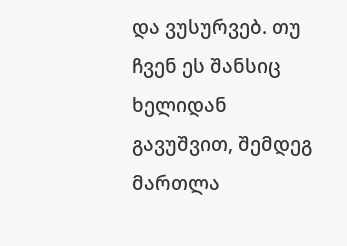და ვუსურვებ. თუ ჩვენ ეს შანსიც ხელიდან გავუშვით, შემდეგ მართლა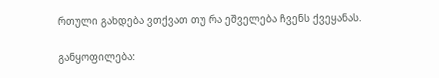რთული გახდება ვთქვათ თუ რა ეშველება ჩვენს ქვეყანას.

განყოფილება: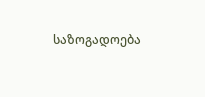საზოგადოება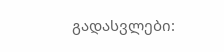გადასვლები: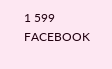1 599
FACEBOOK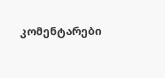კომენტარები